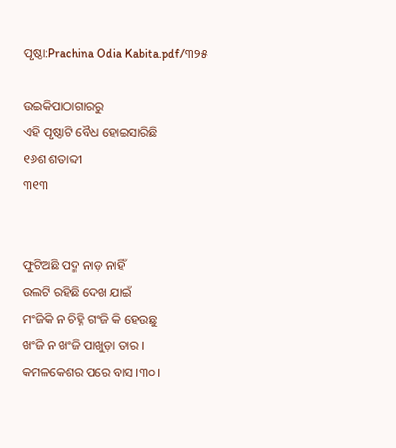ପୃଷ୍ଠା:Prachina Odia Kabita.pdf/୩୨୫

ଉଇକିପାଠାଗାର‌ରୁ
ଏହି ପୃଷ୍ଠାଟି ବୈଧ ହୋଇସାରିଛି
୧୬ଶ ଶତାବ୍ଦୀ
୩୧୩


ଫୁଟିଅଛି ପଦ୍ମ ନାଡ଼ ନାହିଁ
ଉଲଟି ରହିଛି ଦେଖ ଯାଇଁ
ମଂଜିକି ନ ଚିହ୍ନି ଗଂଜି କି ହେଉଛୁ
ଖଂଜି ନ ଖଂଜି ପାଖୁଡ଼ା ତାର ।
କମଳକେଶର ପରେ ବାସ ।୩୦।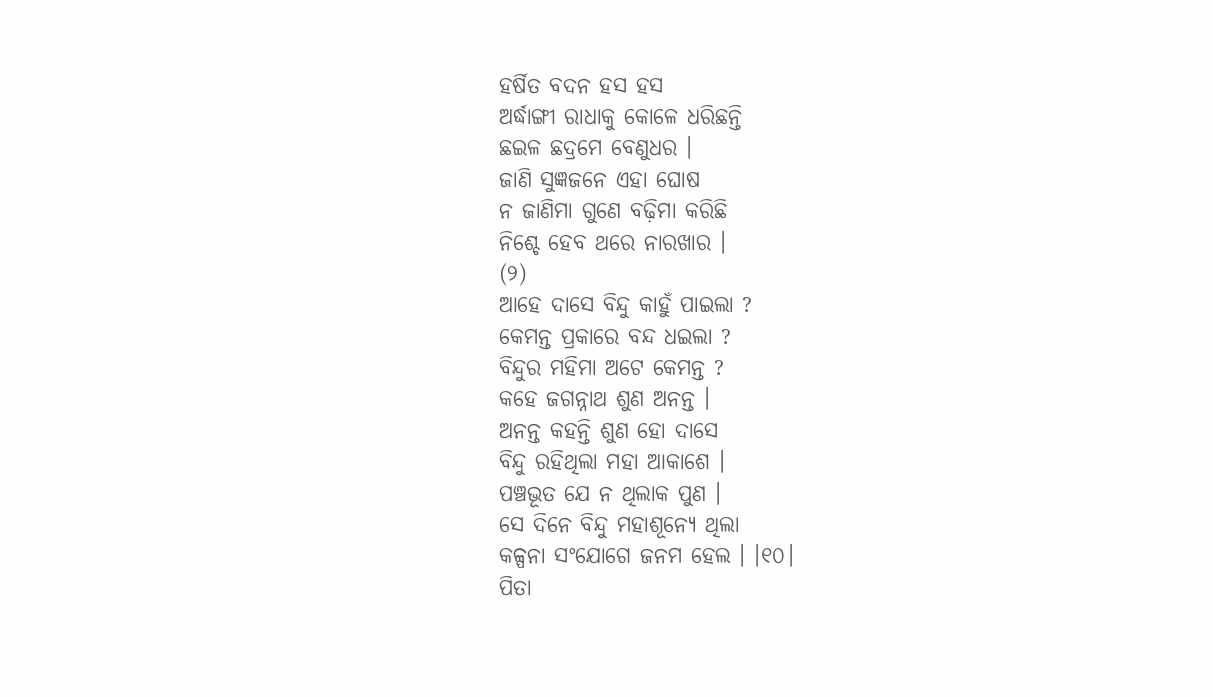ହର୍ଷିତ ବଦନ ହସ ହସ
ଅର୍ଦ୍ଧାଙ୍ଗୀ ରାଧାକୁ କୋଳେ ଧରିଛନ୍ତି
ଛଇଳ ଛଦ୍ରମେ ବେଣୁଧର ।
ଜାଣି ସୁଜ୍ଞଜନେ ଏହା ଘୋଷ
ନ ଜାଣିମା ଗୁଣେ ବଢ଼ିମା କରିଛି
ନିଶ୍ଚେ ହେବ ଥରେ ନାରଖାର ।
(୨)
ଆହେ ଦାସେ ବିନ୍ଦୁ କାହୁଁ ପାଇଲା ?
କେମନ୍ତ ପ୍ରକାରେ ବନ୍ଦ ଧଇଲା ?
ବିନ୍ଦୁର ମହିମା ଅଟେ କେମନ୍ତ ?
କହେ ଜଗନ୍ନାଥ ଶୁଣ ଅନନ୍ତ ।
ଅନନ୍ତ କହନ୍ତି ଶୁଣ ହୋ ଦାସେ
ବିନ୍ଦୁ ରହିଥିଲା ମହା ଆକାଶେ ।
ପଞ୍ଚଭୂତ ଯେ ନ ଥିଲାକ ପୁଣ ।
ସେ ଦିନେ ବିନ୍ଦୁ ମହାଶୂନ୍ୟେ ଥିଲା
କଳ୍ପନା ସଂଯୋଗେ ଜନମ ହେଲ । ।୧୦।
ପିତା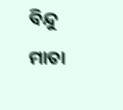ବିନ୍ଦୁ ମାତା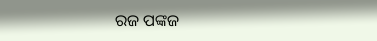ରଜ ପଙ୍କଜ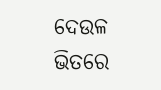ଦେଉଳ ଭିତରେ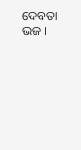ଦେବତା ଭଜ ।